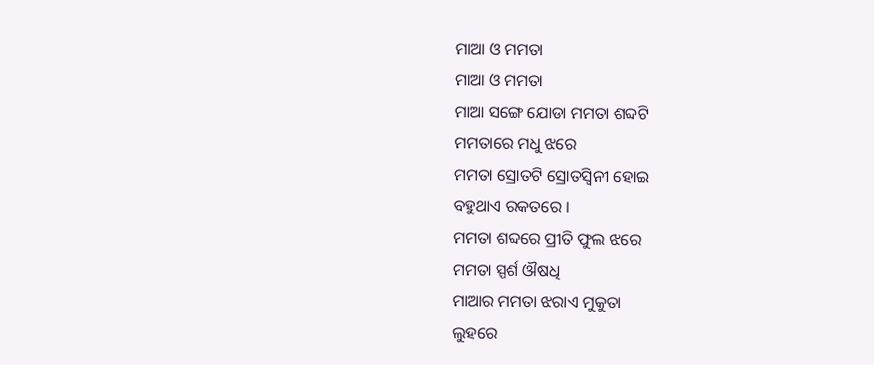ମାଆ ଓ ମମତା
ମାଆ ଓ ମମତା
ମାଆ ସଙ୍ଗେ ଯୋଡା ମମତା ଶବ୍ଦଟି
ମମତାରେ ମଧୁ ଝରେ
ମମତା ସ୍ରୋତଟି ସ୍ରୋତସ୍ବିନୀ ହୋଇ
ବହୁଥାଏ ରକତରେ ।
ମମତା ଶବ୍ଦରେ ପ୍ରୀତି ଫୁଲ ଝରେ
ମମତା ସ୍ପର୍ଶ ଔଷଧି
ମାଆର ମମତା ଝରାଏ ମୁକୁତା
ଲୁହରେ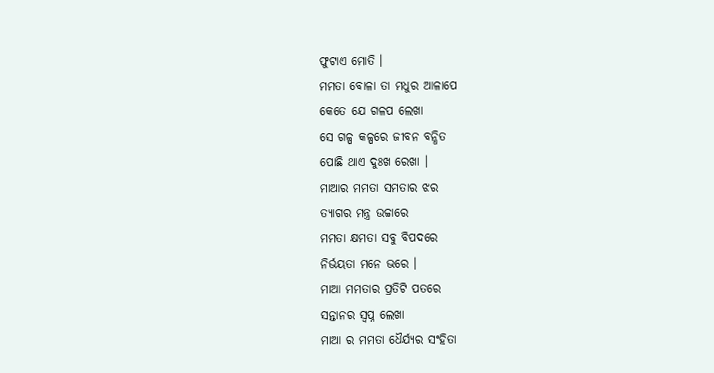ଫୁଟାଏ ମୋତି ।
ମମତା ବୋଳା ତା ମଧୁର ଆଳାପେ
କେତେ ଯେ ଗଳପ ଲେଖା
ସେ ଗଳ୍ପ କଳ୍ପରେ ଜୀବନ ବନ୍ଧିତ
ପୋଛି ଥାଏ ଦୁଃଖ ରେଖା ।
ମାଆର ମମତା ସମତାର ଝର
ତ୍ୟାଗର ମନ୍ତ୍ର ଉଚ୍ଚାରେ
ମମତା କ୍ଷମତା ସବୁ ବିପଦରେ
ନିର୍ଭୟତା ମନେ ଭରେ ।
ମାଆ ମମତାର ପ୍ରତିଟି ପତରେ
ସନ୍ତାନର ସ୍ୱପ୍ନ ଲେଖା
ମାଆ ର ମମତା ଧୈର୍ଯ୍ୟର ସଂହିତା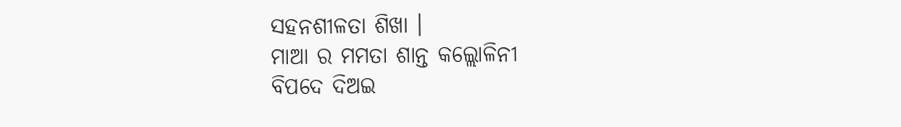ସହନଶୀଳତା ଶିଖା ।
ମାଆ ର ମମତା ଶାନ୍ତ କଲ୍ଲୋଳିନୀ
ବିପଦେ ଦିଅଇ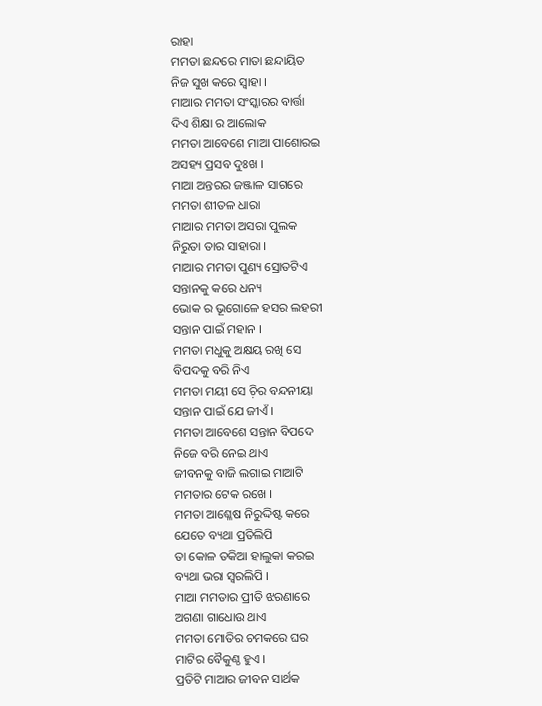ରାହା
ମମତା ଛନ୍ଦରେ ମାତା ଛନ୍ଦାୟିତ
ନିଜ ସୁଖ କରେ ସ୍ୱାହା ।
ମାଆର ମମତା ସଂସ୍କାରର ବାର୍ତ୍ତା
ଦିଏ ଶିକ୍ଷା ର ଆଲୋକ
ମମତା ଆବେଶେ ମାଆ ପାଶୋରଇ
ଅସହ୍ୟ ପ୍ରସବ ଦୁଃଖ ।
ମାଆ ଅନ୍ତରର ଜଞ୍ଜାଳ ସାଗରେ
ମମତା ଶୀତଳ ଧାରା
ମାଆର ମମତା ଅସରା ପୁଲକ
ନିରୁତା ତାର ସାହାରା ।
ମାଆର ମମତା ପୁଣ୍ୟ ସ୍ରୋତଟିଏ
ସନ୍ତାନକୁ କରେ ଧନ୍ୟ
ଭୋକ ର ଭୂଗୋଳେ ହସର ଲହରୀ
ସନ୍ତାନ ପାଇଁ ମହାନ ।
ମମତା ମଧୁକୁ ଅକ୍ଷୟ ରଖି ସେ
ବିପଦକୁ ବରି ନିଏ
ମମତା ମୟୀ ସେ ଚ଼ିର ବନ୍ଦନୀୟା
ସନ୍ତାନ ପାଇଁ ଯେ ଜୀଏଁ ।
ମମତା ଆବେଶେ ସନ୍ତାନ ବିପଦେ
ନିଜେ ବରି ନେଇ ଥାଏ
ଜୀବନକୁ ବାଜି ଲଗାଇ ମାଆଟି
ମମତାର ଟେକ ରଖେ ।
ମମତା ଆଶ୍ଳେଷ ନିରୁଦ୍ଦିଷ୍ଟ କରେ
ଯେତେ ବ୍ୟଥା ପ୍ରତିଲିପି
ତା କୋଳ ତକିଆ ହାଲୁକା କରଇ
ବ୍ୟଥା ଭରା ସ୍ୱରଲିପି ।
ମାଆ ମମତାର ପ୍ରୀତି ଝରଣାରେ
ଅଗଣା ଗାଧୋଉ ଥାଏ
ମମତା ମୋତିର ଚମକରେ ଘର
ମାଟିର ବୈକୁଣ୍ଠ ହୁଏ ।
ପ୍ରତିଟି ମାଆର ଜୀବନ ସାର୍ଥକ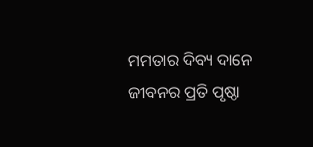ମମତାର ଦିବ୍ୟ ଦାନେ
ଜୀବନର ପ୍ରତି ପୃଷ୍ଠା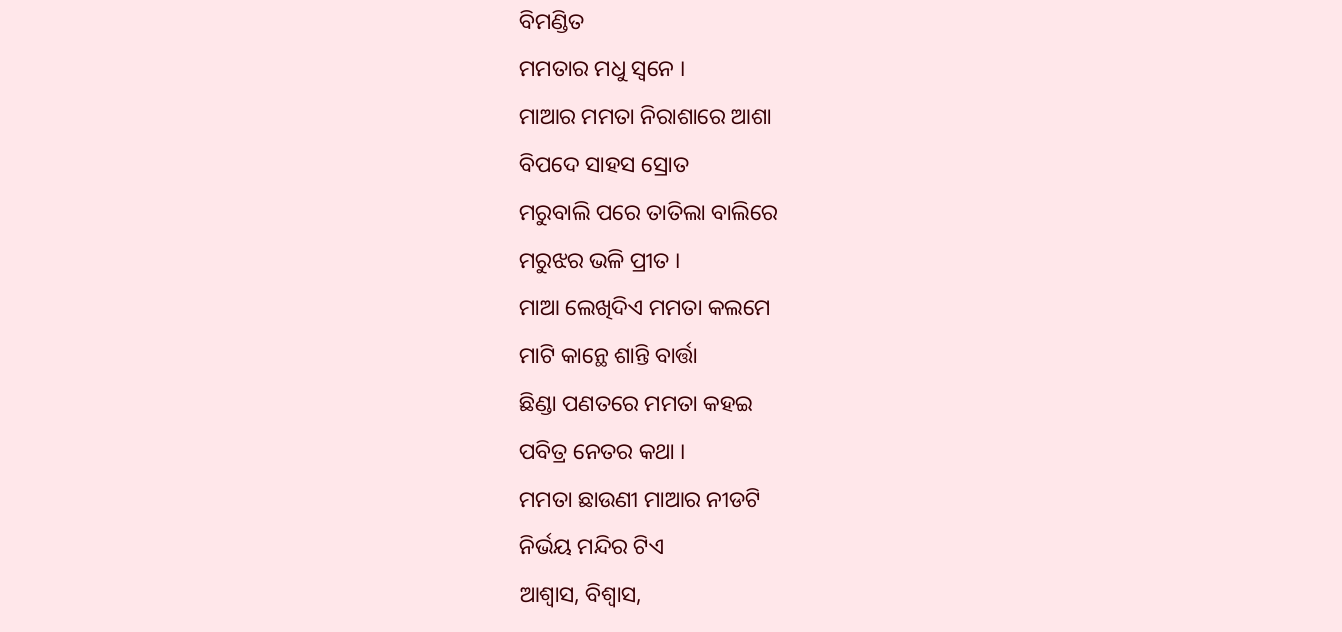ବିମଣ୍ଡିତ
ମମତାର ମଧୁ ସ୍ୱନେ ।
ମାଆର ମମତା ନିରାଶାରେ ଆଶା
ବିପଦେ ସାହସ ସ୍ରୋତ
ମରୁବାଲି ପରେ ତାତିଲା ବାଲିରେ
ମରୁଝର ଭଳି ପ୍ରୀତ ।
ମାଆ ଲେଖିଦିଏ ମମତା କଲମେ
ମାଟି କାନ୍ଥେ ଶାନ୍ତି ବାର୍ତ୍ତା
ଛିଣ୍ଡା ପଣତରେ ମମତା କହଇ
ପବିତ୍ର ନେତର କଥା ।
ମମତା ଛାଉଣୀ ମାଆର ନୀଡଟି
ନିର୍ଭୟ ମନ୍ଦିର ଟିଏ
ଆଶ୍ୱାସ, ବିଶ୍ୱାସ,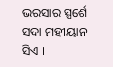ଭରସାର ସ୍ପର୍ଶେ
ସଦା ମହୀୟାନ ସିଏ ।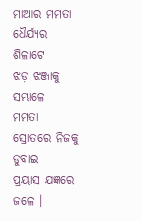ମାଆର ମମତା ଧୈର୍ଯ୍ୟର ଶିଳାଟେ
ଝଡ଼ ଝଞ୍ଜାକୁ ସମ୍ଭାଳେ
ମମତା ସ୍ରୋତରେ ନିଜକୁ ଡୁବାଇ
ପ୍ରୟାସ ଯଜ୍ଞରେ ଜଳେ ।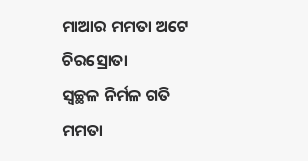ମାଆର ମମତା ଅଟେ ଚିରସ୍ରୋତା
ସ୍ୱଚ୍ଛଳ ନିର୍ମଳ ଗତି
ମମତା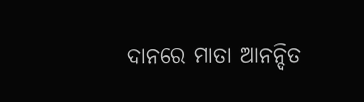ଦାନରେ ମାତା ଆନନ୍ଦିତ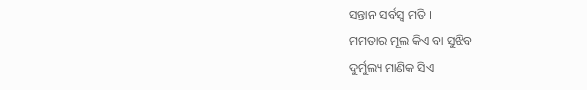ସନ୍ତାନ ସର୍ବସ୍ୱ ମତି ।
ମମତାର ମୂଲ କିଏ ବା ସୁଝିବ
ଦୁର୍ମୁଲ୍ୟ ମାଣିକ ସିଏ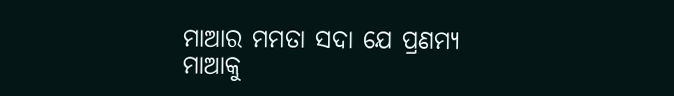ମାଆର ମମତା ସଦା ଯେ ପ୍ରଣମ୍ୟ
ମାଆକୁ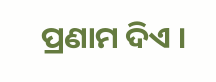ପ୍ରଣାମ ଦିଏ ।